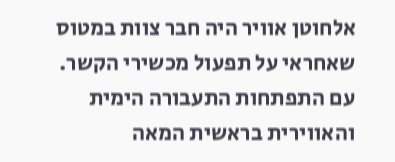אלחוטן אוויר היה חבר צוות במטוס שאחראי על תפעול מכשירי הקשר.
עם התפתחות התעבורה הימית והאווירית בראשית המאה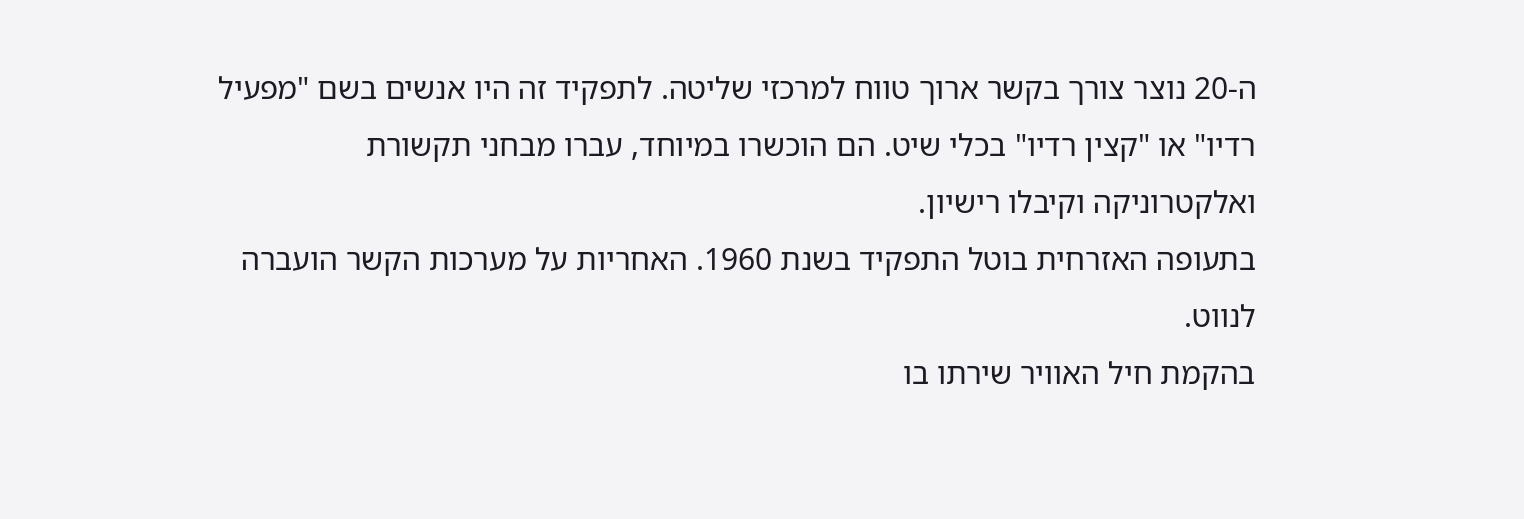ה-20 נוצר צורך בקשר ארוך טווח למרכזי שליטה. לתפקיד זה היו אנשים בשם "מפעיל רדיו" או "קצין רדיו" בכלי שיט. הם הוכשרו במיוחד, עברו מבחני תקשורת ואלקטרוניקה וקיבלו רישיון.
בתעופה האזרחית בוטל התפקיד בשנת 1960. האחריות על מערכות הקשר הועברה לנווט.
בהקמת חיל האוויר שירתו בו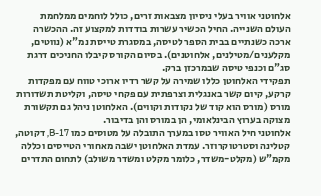אלחוטני אוויר בעלי ניסיון מצבאות זרים, כולל לוחמים ממלחמת העולם השנייה. החיל הכשיר עשרות בודדות למקצוע זה. ההכשרה ארכה כשנתיים בבית הספר לטיסה, במסגרת טייסת נמ"א (נווטים, מקלענים/מטילנים, אלחוטנים). בסיום הקורס קיבלו החניכים דרגת סג"ם וכנפי טיסה שבמרכזן ברק.
תפקידי האלחוטן כללו שמירה על קשר רדיו ארוכי טווח עם מפקדות קרקע, קיום קשר באנגלית וצרפתית עם פקחי טיסה, וקליטת תשדורות מורס (מורס הוא קוד של נקודות וקווים). האלחוטן ניהל גם תקשורת מצוקה בערוץ הבינלאומי, הן במורס והן בדיבור.
אלחוטני חיל האוויר טסו במערך התובלה על מטוסים כמו B-17, דקוטה, קטלינה וסטרטוקרוזר. עמדת האלחוטן ישבה מאחורי הטייסים וכללה מקמ"ש (מקלט-משדר, כלומר מקלט ומשדר משולב) לתחום התדרים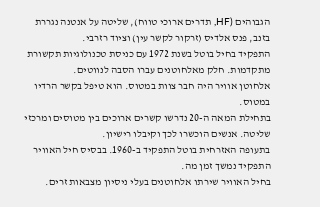הגבוהים (HF, תדרים ארוכי טווח), שליטה על אנטנה נגררת בזנב, פנס אלדיס (זרקור לקשר עין) וציוד רזרבי.
התפקיד בחיל בוטל בשנת 1972 עם כניסת טכנולוגיות תקשורת מתקדמות. חלק מאלחוטנים עברו הסבה לנווטים.
אלחוטן אוויר היה חבר צוות במטוס. הוא טיפל בקשר הרדיו במטוס.
בתחילת המאה ה-20 נדרשו קשרים ארוכים בין מטוסים ומרכזי שליטה. אנשים הוכשרו לכך וקיבלו רישיון.
בתעופה האזרחית בוטל התפקיד ב-1960. בבסיס חיל האוויר התפקיד נמשך זמן מה.
בחיל האוויר שירתו אלחוטנים בעלי ניסיון מצבאות זרים.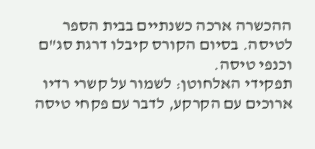ההכשרה ארכה כשנתיים בבית הספר לטיסה. בסיום הקורס קיבלו דרגת סג"ם וכנפי טיסה.
תפקידי האלחוטן: לשמור על קשרי רדיו ארוכים עם הקרקע, לדבר עם פקחי טיסה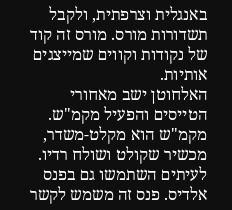באנגלית וצרפתית, ולקבל תשדורות מורס. מורס זה קוד של נקודות וקווים שמייצגים אותיות.
האלחוטן ישב מאחורי הטייסים והפעיל מקמ"ש. מקמ"ש הוא מקלט-משדר, מכשיר שקולט ושולח רדיו. לעיתים השתמשו גם בפנס אלדיס. פנס זה משמש לקשר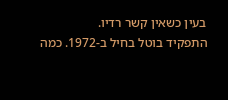בעין כשאין קשר רדיו.
התפקיד בוטל בחיל ב-1972. כמה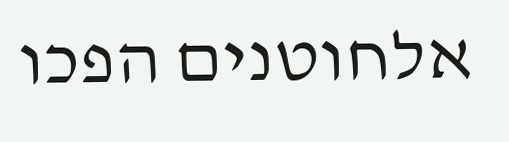אלחוטנים הפכו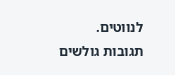לנווטים.
תגובות גולשים